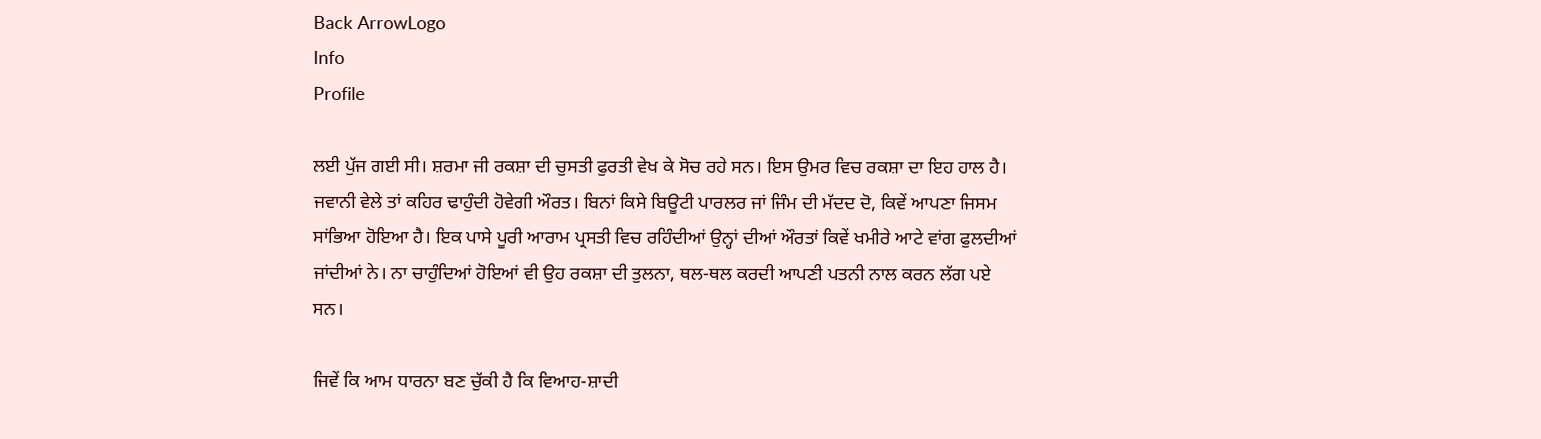Back ArrowLogo
Info
Profile

ਲਈ ਪੁੱਜ ਗਈ ਸੀ। ਸ਼ਰਮਾ ਜੀ ਰਕਸ਼ਾ ਦੀ ਚੁਸਤੀ ਫੁਰਤੀ ਵੇਖ ਕੇ ਸੋਚ ਰਹੇ ਸਨ। ਇਸ ਉਮਰ ਵਿਚ ਰਕਸ਼ਾ ਦਾ ਇਹ ਹਾਲ ਹੈ। ਜਵਾਨੀ ਵੇਲੇ ਤਾਂ ਕਹਿਰ ਢਾਹੁੰਦੀ ਹੋਵੇਗੀ ਔਰਤ। ਬਿਨਾਂ ਕਿਸੇ ਬਿਊਟੀ ਪਾਰਲਰ ਜਾਂ ਜਿੰਮ ਦੀ ਮੱਦਦ ਦੋ, ਕਿਵੇਂ ਆਪਣਾ ਜਿਸਮ ਸਾਂਭਿਆ ਹੋਇਆ ਹੈ। ਇਕ ਪਾਸੇ ਪੂਰੀ ਆਰਾਮ ਪ੍ਰਸਤੀ ਵਿਚ ਰਹਿੰਦੀਆਂ ਉਨ੍ਹਾਂ ਦੀਆਂ ਔਰਤਾਂ ਕਿਵੇਂ ਖਮੀਰੇ ਆਟੇ ਵਾਂਗ ਫੁਲਦੀਆਂ ਜਾਂਦੀਆਂ ਨੇ। ਨਾ ਚਾਹੁੰਦਿਆਂ ਹੋਇਆਂ ਵੀ ਉਹ ਰਕਸ਼ਾ ਦੀ ਤੁਲਨਾ, ਥਲ-ਥਲ ਕਰਦੀ ਆਪਣੀ ਪਤਨੀ ਨਾਲ ਕਰਨ ਲੱਗ ਪਏ ਸਨ।

ਜਿਵੇਂ ਕਿ ਆਮ ਧਾਰਨਾ ਬਣ ਚੁੱਕੀ ਹੈ ਕਿ ਵਿਆਹ-ਸ਼ਾਦੀ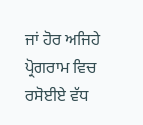ਜਾਂ ਹੋਰ ਅਜਿਹੇ ਪ੍ਰੋਗਰਾਮ ਵਿਚ ਰਸੋਈਏ ਵੱਧ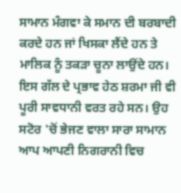ਸਾਮਾਨ ਮੰਗਵਾ ਕੇ ਸਮਾਨ ਦੀ ਬਰਬਾਦੀ ਕਰਦੇ ਹਨ ਜਾਂ ਖਿਸਕਾ ਲੈਂਦੇ ਹਨ ਤੇ ਮਾਲਿਕ ਨੂੰ ਤਕੜਾ ਚੂਨਾ ਲਾਉਂਦੇ ਹਨ। ਇਸ ਗੱਲ ਦੇ ਪ੍ਰਭਾਵ ਹੇਠ ਸ਼ਰਮਾ ਜੀ ਵੀ ਪੂਰੀ ਸਾਵਧਾਨੀ ਵਰਤ ਰਹੇ ਸਨ। ਉਹ ਸਟੋਰ 'ਚੋਂ ਭੇਜਣ ਵਾਲਾ ਸਾਰਾ ਸਾਮਾਨ ਆਪ ਆਪਣੀ ਨਿਗਰਾਨੀ ਵਿਚ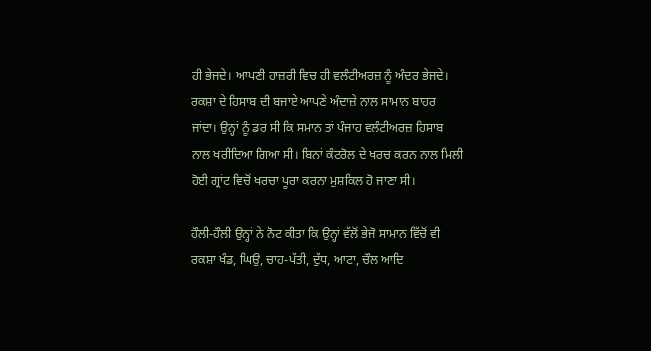ਹੀ ਭੇਜਦੇ। ਆਪਣੀ ਹਾਜ਼ਰੀ ਵਿਚ ਹੀ ਵਲੰਟੀਅਰਜ਼ ਨੂੰ ਅੰਦਰ ਭੇਜਦੇ। ਰਕਸ਼ਾ ਦੇ ਹਿਸਾਬ ਦੀ ਬਜਾਏ ਆਪਣੇ ਅੰਦਾਜ਼ੇ ਨਾਲ ਸਾਮਾਨ ਬਾਹਰ ਜਾਂਦਾ। ਉਨ੍ਹਾਂ ਨੂੰ ਡਰ ਸੀ ਕਿ ਸਮਾਨ ਤਾਂ ਪੰਜਾਹ ਵਲੰਟੀਅਰਜ਼ ਹਿਸਾਬ ਨਾਲ ਖਰੀਦਿਆ ਗਿਆ ਸੀ। ਬਿਨਾਂ ਕੰਟਰੋਲ ਦੇ ਖਰਚ ਕਰਨ ਨਾਲ ਮਿਲੀ ਹੋਈ ਗ੍ਰਾਂਟ ਵਿਚੋਂ ਖਰਚਾ ਪੂਰਾ ਕਰਨਾ ਮੁਸ਼ਕਿਲ ਹੋ ਜਾਣਾ ਸੀ।

ਹੌਲੀ-ਹੌਲੀ ਉਨ੍ਹਾਂ ਨੇ ਨੋਟ ਕੀਤਾ ਕਿ ਉਨ੍ਹਾਂ ਵੱਲੋਂ ਭੇਜੋ ਸਾਮਾਨ ਵਿੱਚੋਂ ਵੀ ਰਕਸ਼ਾ ਖੰਡ, ਘਿਉ, ਚਾਹ-ਪੱਤੀ, ਦੁੱਧ, ਆਟਾ, ਚੌਲ ਆਦਿ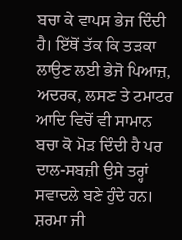ਬਚਾ ਕੇ ਵਾਪਸ ਭੇਜ ਦਿੰਦੀ ਹੈ। ਇੱਥੋਂ ਤੱਕ ਕਿ ਤੜਕਾ ਲਾਉਣ ਲਈ ਭੇਜੋ ਪਿਆਜ਼, ਅਦਰਕ, ਲਸਣ ਤੇ ਟਮਾਟਰ ਆਦਿ ਵਿਚੋਂ ਵੀ ਸਾਮਾਨ ਬਚਾ ਕੋ ਮੋੜ ਦਿੰਦੀ ਹੈ ਪਰ ਦਾਲ-ਸਬਜ਼ੀ ਉਸੇ ਤਰ੍ਹਾਂ ਸਵਾਦਲੇ ਬਣੇ ਹੁੰਦੇ ਹਨ। ਸ਼ਰਮਾ ਜੀ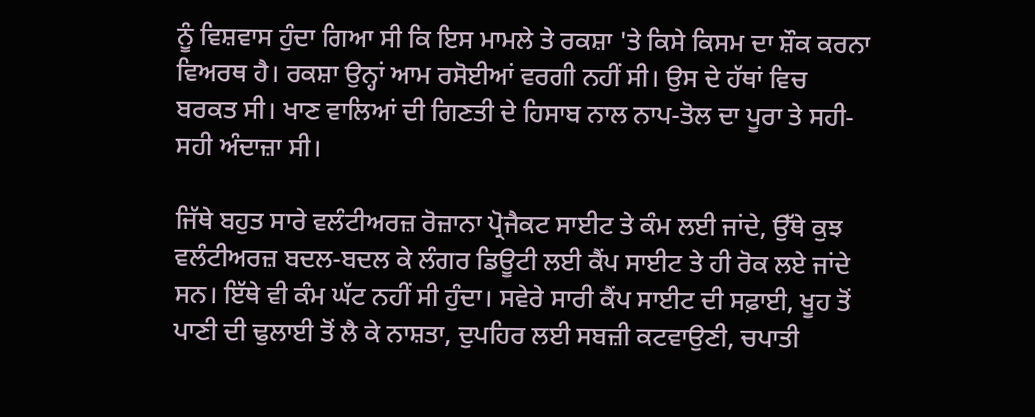ਨੂੰ ਵਿਸ਼ਵਾਸ ਹੁੰਦਾ ਗਿਆ ਸੀ ਕਿ ਇਸ ਮਾਮਲੇ ਤੇ ਰਕਸ਼ਾ 'ਤੇ ਕਿਸੇ ਕਿਸਮ ਦਾ ਸ਼ੌਕ ਕਰਨਾ ਵਿਅਰਥ ਹੈ। ਰਕਸ਼ਾ ਉਨ੍ਹਾਂ ਆਮ ਰਸੋਈਆਂ ਵਰਗੀ ਨਹੀਂ ਸੀ। ਉਸ ਦੇ ਹੱਥਾਂ ਵਿਚ ਬਰਕਤ ਸੀ। ਖਾਣ ਵਾਲਿਆਂ ਦੀ ਗਿਣਤੀ ਦੇ ਹਿਸਾਬ ਨਾਲ ਨਾਪ-ਤੋਲ ਦਾ ਪੂਰਾ ਤੇ ਸਹੀ-ਸਹੀ ਅੰਦਾਜ਼ਾ ਸੀ।

ਜਿੱਥੇ ਬਹੁਤ ਸਾਰੇ ਵਲੰਟੀਅਰਜ਼ ਰੋਜ਼ਾਨਾ ਪ੍ਰੋਜੈਕਟ ਸਾਈਟ ਤੇ ਕੰਮ ਲਈ ਜਾਂਦੇ, ਉੱਥੇ ਕੁਝ ਵਲੰਟੀਅਰਜ਼ ਬਦਲ-ਬਦਲ ਕੇ ਲੰਗਰ ਡਿਊਟੀ ਲਈ ਕੈਂਪ ਸਾਈਟ ਤੇ ਹੀ ਰੋਕ ਲਏ ਜਾਂਦੇ ਸਨ। ਇੱਥੇ ਵੀ ਕੰਮ ਘੱਟ ਨਹੀਂ ਸੀ ਹੁੰਦਾ। ਸਵੇਰੇ ਸਾਰੀ ਕੈਂਪ ਸਾਈਟ ਦੀ ਸਫ਼ਾਈ, ਖੂਹ ਤੋਂ ਪਾਣੀ ਦੀ ਢੁਲਾਈ ਤੋਂ ਲੈ ਕੇ ਨਾਸ਼ਤਾ, ਦੁਪਹਿਰ ਲਈ ਸਬਜ਼ੀ ਕਟਵਾਉਣੀ, ਚਪਾਤੀ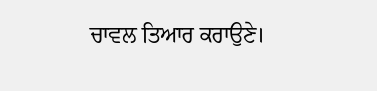ਚਾਵਲ ਤਿਆਰ ਕਰਾਉਣੇ।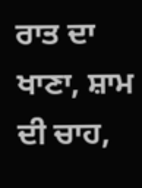ਰਾਤ ਦਾ ਖਾਣਾ, ਸ਼ਾਮ ਦੀ ਚਾਹ,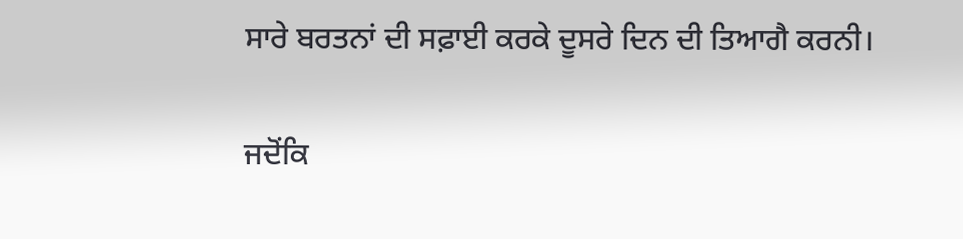ਸਾਰੇ ਬਰਤਨਾਂ ਦੀ ਸਫ਼ਾਈ ਕਰਕੇ ਦੂਸਰੇ ਦਿਨ ਦੀ ਤਿਆਗੈ ਕਰਨੀ।

ਜਦੋਂਕਿ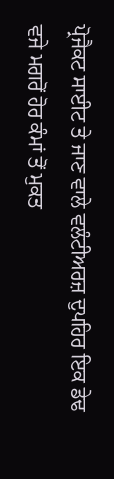ਪ੍ਰੋਜੈਕਟ ਸਾਈਟ ਤੇ ਜਾਣ ਵਾਲੇ ਵਲੰਟੀਅਰਜ਼ ਦੁਪਹਿਰ ਇਕ ਡੇਢ ਵਜੇ ਮਗਰੋਂ ਹੋਰ ਕੰਮਾਂ ਤੋਂ ਮੁਕਤ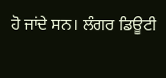ਹੋ ਜਾਂਦੇ ਸਨ। ਲੰਗਰ ਡਿਊਟੀ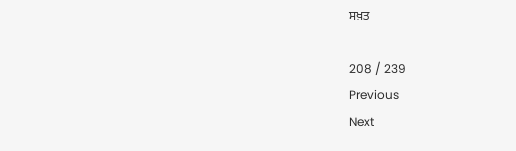ਸਖ਼ਤ

208 / 239
Previous
Next